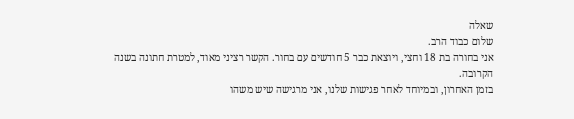שאלה
שלום כבוד הרב.
אני בחורה בת 18 וחצי, ויוצאת כבר 5 חודשים עם בחור. הקשר רציני מאוד, למטרת חתונה בשנה הקרובה.
בזמן האחרון, ובמיוחד לאחר פגישות שלנו, אני מרגישה שיש משהו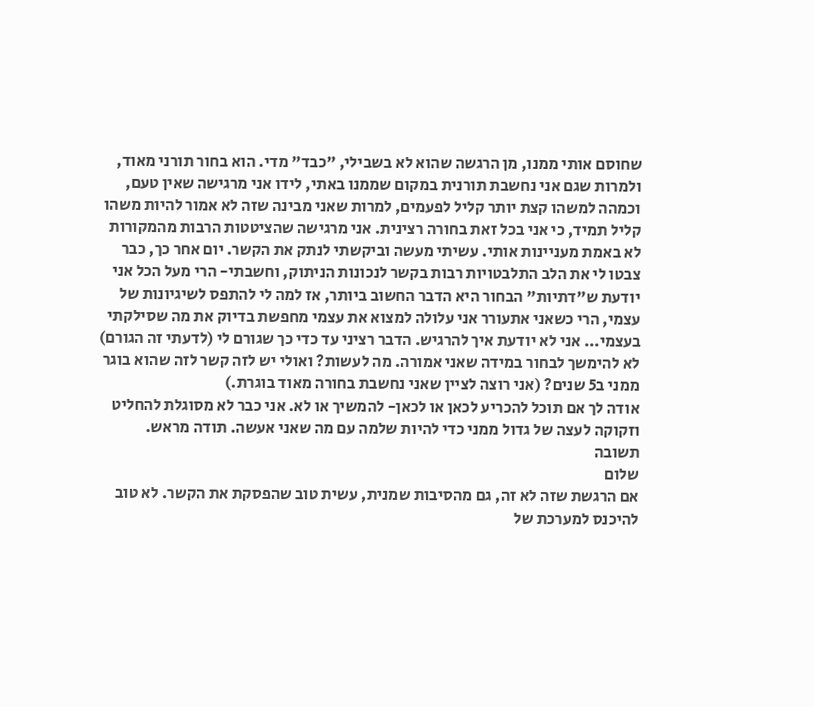שחוסם אותי ממנו, מן הרגשה שהוא לא בשבילי, "כבד" מדי. הוא בחור תורני מאוד, ולמרות שגם אני נחשבת תורנית במקום שממנו באתי, לידו אני מרגישה שאין טעם, וכמהה למשהו קצת יותר קליל לפעמים, למרות שאני מבינה שזה לא אמור להיות משהו קליל תמיד, כי אני בכל זאת בחורה רצינית. אני מרגישה שהציטטות הרבות מהמקורות לא באמת מעניינות אותי. עשיתי מעשה וביקשתי לנתק את הקשר. יום אחר כך, כבר צבטו לי את הלב התלבטויות רבות בקשר לנכונות הניתוק, וחשבתי- הרי מעל הכל אני יודעת ש"דתיות" הבחור היא הדבר החשוב ביותר, אז למה לי להתפס לשיגיונות של עצמי, הרי כשאני אתעורר אני עלולה למצוא את עצמי מחפשת בדיוק את מה שסילקתי בעצמי... אני לא יודעת איך להרגיש. הדבר רציני עד כדי כך שגורם לי (לדעתי זה הגורם) לא להימשך לבחור במידה שאני אמורה. מה לעשות? ואולי יש לזה קשר לזה שהוא בוגר ממני ב5 שנים? (אני רוצה לציין שאני נחשבת בחורה מאוד בוגרת.)
אודה לך אם תוכל להכריע לכאן או לכאן- להמשיך או לא. אני כבר לא מסוגלת להחליט וזקוקה לעצה של גדול ממני כדי להיות שלמה עם מה שאני אעשה. תודה מראש.
תשובה
שלום
אם הרגשת שזה לא זה, גם מהסיבות שמנית, עשית טוב שהפסקת את הקשר. לא טוב להיכנס למערכת של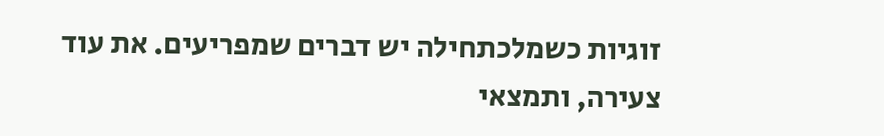זוגיות כשמלכתחילה יש דברים שמפריעים. את עוד צעירה, ותמצאי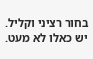בחור רציני וקליל. יש כאלו לא מעט.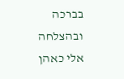בברכה ובהצלחה
אלי כאהן